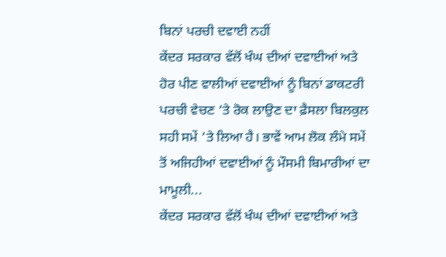ਬਿਨਾਂ ਪਰਚੀ ਦਵਾਈ ਨਹੀਂ
ਕੇਂਦਰ ਸਰਕਾਰ ਵੱਲੋਂ ਖੰਘ ਦੀਆਂ ਦਵਾਈਆਂ ਅਤੇ ਹੋਰ ਪੀਣ ਵਾਲੀਆਂ ਦਵਾਈਆਂ ਨੂੰ ਬਿਨਾਂ ਡਾਕਟਰੀ ਪਰਚੀ ਵੇਚਣ ’ਤੇ ਰੋਕ ਲਾਉਣ ਦਾ ਫ਼ੈਸਲਾ ਬਿਲਕੁਲ ਸਹੀ ਸਮੇਂ ’ਤੇ ਲਿਆ ਹੈ। ਭਾਵੇਂ ਆਮ ਲੋਕ ਲੰਮੇ ਸਮੇਂ ਤੋਂ ਅਜਿਹੀਆਂ ਦਵਾਈਆਂ ਨੂੰ ਮੌਸਮੀ ਬਿਮਾਰੀਆਂ ਦਾ ਮਾਮੂਲੀ...
ਕੇਂਦਰ ਸਰਕਾਰ ਵੱਲੋਂ ਖੰਘ ਦੀਆਂ ਦਵਾਈਆਂ ਅਤੇ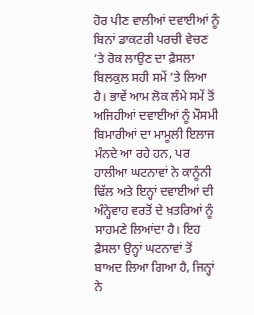ਹੋਰ ਪੀਣ ਵਾਲੀਆਂ ਦਵਾਈਆਂ ਨੂੰ ਬਿਨਾਂ ਡਾਕਟਰੀ ਪਰਚੀ ਵੇਚਣ ’ਤੇ ਰੋਕ ਲਾਉਣ ਦਾ ਫ਼ੈਸਲਾ ਬਿਲਕੁਲ ਸਹੀ ਸਮੇਂ ’ਤੇ ਲਿਆ ਹੈ। ਭਾਵੇਂ ਆਮ ਲੋਕ ਲੰਮੇ ਸਮੇਂ ਤੋਂ ਅਜਿਹੀਆਂ ਦਵਾਈਆਂ ਨੂੰ ਮੌਸਮੀ ਬਿਮਾਰੀਆਂ ਦਾ ਮਾਮੂਲੀ ਇਲਾਜ ਮੰਨਦੇ ਆ ਰਹੇ ਹਨ, ਪਰ ਹਾਲੀਆ ਘਟਨਾਵਾਂ ਨੇ ਕਾਨੂੰਨੀ ਢਿੱਲ ਅਤੇ ਇਨ੍ਹਾਂ ਦਵਾਈਆਂ ਦੀ ਅੰਨ੍ਹੇਵਾਹ ਵਰਤੋਂ ਦੇ ਖ਼ਤਰਿਆਂ ਨੂੰ ਸਾਹਮਣੇ ਲਿਆਂਦਾ ਹੈ। ਇਹ ਫ਼ੈਸਲਾ ਉਨ੍ਹਾਂ ਘਟਨਾਵਾਂ ਤੋਂ ਬਾਅਦ ਲਿਆ ਗਿਆ ਹੈ, ਜਿਨ੍ਹਾਂ ਨੇ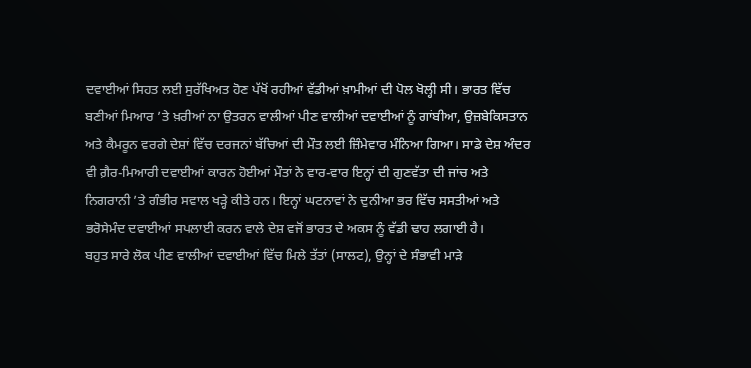ਦਵਾਈਆਂ ਸਿਹਤ ਲਈ ਸੁਰੱਖਿਅਤ ਹੋਣ ਪੱਖੋਂ ਰਹੀਆਂ ਵੱਡੀਆਂ ਖ਼ਾਮੀਆਂ ਦੀ ਪੋਲ ਖੋਲ੍ਹੀ ਸੀ। ਭਾਰਤ ਵਿੱਚ ਬਣੀਆਂ ਮਿਆਰ ’ਤੇ ਖ਼ਰੀਆਂ ਨਾ ਉਤਰਨ ਵਾਲੀਆਂ ਪੀਣ ਵਾਲੀਆਂ ਦਵਾਈਆਂ ਨੂੰ ਗਾਂਬੀਆ, ਉਜ਼ਬੇਕਿਸਤਾਨ ਅਤੇ ਕੈਮਰੂਨ ਵਰਗੇ ਦੇਸ਼ਾਂ ਵਿੱਚ ਦਰਜਨਾਂ ਬੱਚਿਆਂ ਦੀ ਮੌਤ ਲਈ ਜ਼ਿੰਮੇਵਾਰ ਮੰਨਿਆ ਗਿਆ। ਸਾਡੇ ਦੇਸ਼ ਅੰਦਰ ਵੀ ਗ਼ੈਰ-ਮਿਆਰੀ ਦਵਾਈਆਂ ਕਾਰਨ ਹੋਈਆਂ ਮੌਤਾਂ ਨੇ ਵਾਰ-ਵਾਰ ਇਨ੍ਹਾਂ ਦੀ ਗੁਣਵੱਤਾ ਦੀ ਜਾਂਚ ਅਤੇ ਨਿਗਰਾਨੀ ’ਤੇ ਗੰਭੀਰ ਸਵਾਲ ਖੜ੍ਹੇ ਕੀਤੇ ਹਨ। ਇਨ੍ਹਾਂ ਘਟਨਾਵਾਂ ਨੇ ਦੁਨੀਆ ਭਰ ਵਿੱਚ ਸਸਤੀਆਂ ਅਤੇ ਭਰੋਸੇਮੰਦ ਦਵਾਈਆਂ ਸਪਲਾਈ ਕਰਨ ਵਾਲੇ ਦੇਸ਼ ਵਜੋਂ ਭਾਰਤ ਦੇ ਅਕਸ ਨੂੰ ਵੱਡੀ ਢਾਹ ਲਗਾਈ ਹੈ।
ਬਹੁਤ ਸਾਰੇ ਲੋਕ ਪੀਣ ਵਾਲੀਆਂ ਦਵਾਈਆਂ ਵਿੱਚ ਮਿਲੇ ਤੱਤਾਂ (ਸਾਲਟ), ਉਨ੍ਹਾਂ ਦੇ ਸੰਭਾਵੀ ਮਾੜੇ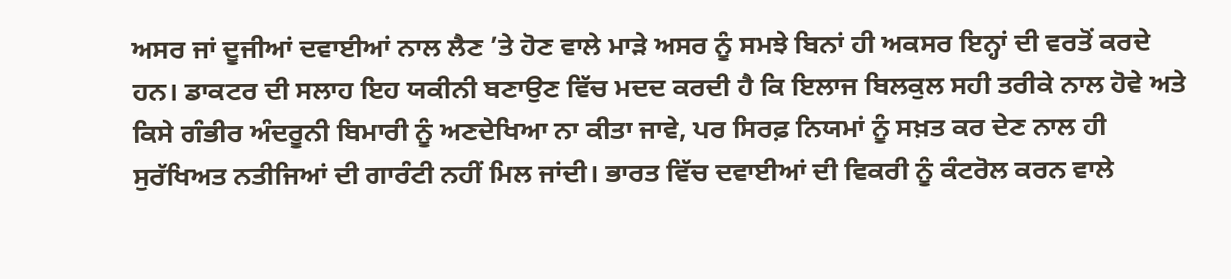ਅਸਰ ਜਾਂ ਦੂਜੀਆਂ ਦਵਾਈਆਂ ਨਾਲ ਲੈਣ ’ਤੇ ਹੋਣ ਵਾਲੇ ਮਾੜੇ ਅਸਰ ਨੂੰ ਸਮਝੇ ਬਿਨਾਂ ਹੀ ਅਕਸਰ ਇਨ੍ਹਾਂ ਦੀ ਵਰਤੋਂ ਕਰਦੇ ਹਨ। ਡਾਕਟਰ ਦੀ ਸਲਾਹ ਇਹ ਯਕੀਨੀ ਬਣਾਉਣ ਵਿੱਚ ਮਦਦ ਕਰਦੀ ਹੈ ਕਿ ਇਲਾਜ ਬਿਲਕੁਲ ਸਹੀ ਤਰੀਕੇ ਨਾਲ ਹੋਵੇ ਅਤੇ ਕਿਸੇ ਗੰਭੀਰ ਅੰਦਰੂਨੀ ਬਿਮਾਰੀ ਨੂੰ ਅਣਦੇਖਿਆ ਨਾ ਕੀਤਾ ਜਾਵੇ, ਪਰ ਸਿਰਫ਼ ਨਿਯਮਾਂ ਨੂੰ ਸਖ਼ਤ ਕਰ ਦੇਣ ਨਾਲ ਹੀ ਸੁਰੱਖਿਅਤ ਨਤੀਜਿਆਂ ਦੀ ਗਾਰੰਟੀ ਨਹੀਂ ਮਿਲ ਜਾਂਦੀ। ਭਾਰਤ ਵਿੱਚ ਦਵਾਈਆਂ ਦੀ ਵਿਕਰੀ ਨੂੰ ਕੰਟਰੋਲ ਕਰਨ ਵਾਲੇ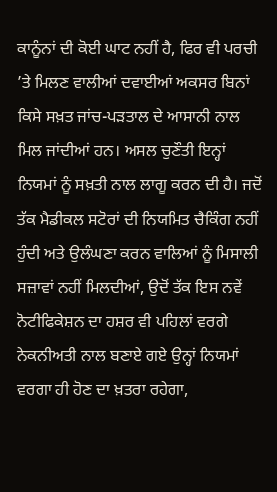ਕਾਨੂੰਨਾਂ ਦੀ ਕੋਈ ਘਾਟ ਨਹੀਂ ਹੈ, ਫਿਰ ਵੀ ਪਰਚੀ ’ਤੇ ਮਿਲਣ ਵਾਲੀਆਂ ਦਵਾਈਆਂ ਅਕਸਰ ਬਿਨਾਂ ਕਿਸੇ ਸਖ਼ਤ ਜਾਂਚ-ਪੜਤਾਲ ਦੇ ਆਸਾਨੀ ਨਾਲ ਮਿਲ ਜਾਂਦੀਆਂ ਹਨ। ਅਸਲ ਚੁਣੌਤੀ ਇਨ੍ਹਾਂ ਨਿਯਮਾਂ ਨੂੰ ਸਖ਼ਤੀ ਨਾਲ ਲਾਗੂ ਕਰਨ ਦੀ ਹੈ। ਜਦੋਂ ਤੱਕ ਮੈਡੀਕਲ ਸਟੋਰਾਂ ਦੀ ਨਿਯਮਿਤ ਚੈਕਿੰਗ ਨਹੀਂ ਹੁੰਦੀ ਅਤੇ ਉਲੰਘਣਾ ਕਰਨ ਵਾਲਿਆਂ ਨੂੰ ਮਿਸਾਲੀ ਸਜ਼ਾਵਾਂ ਨਹੀਂ ਮਿਲਦੀਆਂ, ਉਦੋਂ ਤੱਕ ਇਸ ਨਵੇਂ ਨੋਟੀਫਿਕੇਸ਼ਨ ਦਾ ਹਸ਼ਰ ਵੀ ਪਹਿਲਾਂ ਵਰਗੇ ਨੇਕਨੀਅਤੀ ਨਾਲ ਬਣਾਏ ਗਏ ਉਨ੍ਹਾਂ ਨਿਯਮਾਂ ਵਰਗਾ ਹੀ ਹੋਣ ਦਾ ਖ਼ਤਰਾ ਰਹੇਗਾ,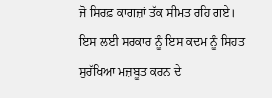ਜੋ ਸਿਰਫ਼ ਕਾਗਜ਼ਾਂ ਤੱਕ ਸੀਮਤ ਰਹਿ ਗਏ।
ਇਸ ਲਈ ਸਰਕਾਰ ਨੂੰ ਇਸ ਕਦਮ ਨੂੰ ਸਿਹਤ ਸੁਰੱਖਿਆ ਮਜ਼ਬੂਤ ਕਰਨ ਦੇ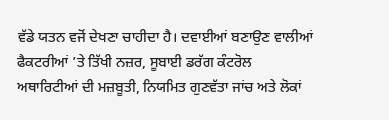ਵੱਡੇ ਯਤਨ ਵਜੋਂ ਦੇਖਣਾ ਚਾਹੀਦਾ ਹੈ। ਦਵਾਈਆਂ ਬਣਾਉਣ ਵਾਲੀਆਂ ਫੈਕਟਰੀਆਂ ’ਤੇ ਤਿੱਖੀ ਨਜ਼ਰ, ਸੂਬਾਈ ਡਰੱਗ ਕੰਟਰੋਲ ਅਥਾਰਿਟੀਆਂ ਦੀ ਮਜ਼ਬੂਤੀ, ਨਿਯਮਿਤ ਗੁਣਵੱਤਾ ਜਾਂਚ ਅਤੇ ਲੋਕਾਂ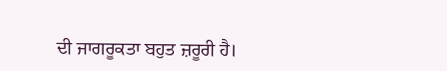ਦੀ ਜਾਗਰੂਕਤਾ ਬਹੁਤ ਜ਼ਰੂਰੀ ਹੈ।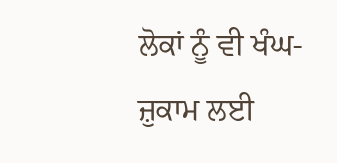ਲੋਕਾਂ ਨੂੰ ਵੀ ਖੰਘ-ਜ਼ੁਕਾਮ ਲਈ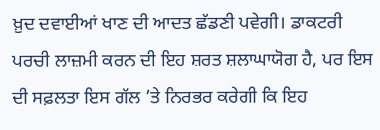ਖ਼ੁਦ ਦਵਾਈਆਂ ਖਾਣ ਦੀ ਆਦਤ ਛੱਡਣੀ ਪਵੇਗੀ। ਡਾਕਟਰੀ ਪਰਚੀ ਲਾਜ਼ਮੀ ਕਰਨ ਦੀ ਇਹ ਸ਼ਰਤ ਸ਼ਲਾਘਾਯੋਗ ਹੈ, ਪਰ ਇਸ ਦੀ ਸਫ਼ਲਤਾ ਇਸ ਗੱਲ ’ਤੇ ਨਿਰਭਰ ਕਰੇਗੀ ਕਿ ਇਹ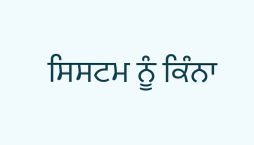ਸਿਸਟਮ ਨੂੰ ਕਿੰਨਾ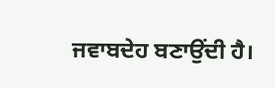ਜਵਾਬਦੇਹ ਬਣਾਉਂਦੀ ਹੈ।